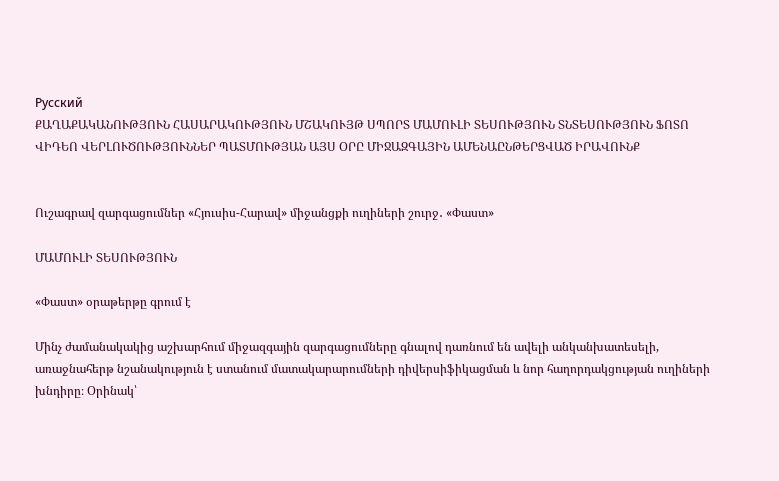Русский
ՔԱՂԱՔԱԿԱՆՈՒԹՅՈՒՆ ՀԱՍԱՐԱԿՈՒԹՅՈՒՆ ՄՇԱԿՈՒՅԹ ՍՊՈՐՏ ՄԱՄՈՒԼԻ ՏԵՍՈՒԹՅՈՒՆ ՏՆՏԵՍՈՒԹՅՈՒՆ ՖՈՏՈ ՎԻԴԵՈ ՎԵՐԼՈՒԾՈՒԹՅՈՒՆՆԵՐ ՊԱՏՄՈՒԹՅԱՆ ԱՅՍ ՕՐԸ ՄԻՋԱԶԳԱՅԻՆ ԱՄԵՆԱԸՆԹԵՐՑՎԱԾ ԻՐԱՎՈՒՆՔ


Ուշագրավ զարգացումներ «Հյուսիս-Հարավ» միջանցքի ուղիների շուրջ․ «Փաստ»

ՄԱՄՈՒԼԻ ՏԵՍՈՒԹՅՈՒՆ

«Փաստ» օրաթերթը գրում է

Մինչ ժամանակակից աշխարհում միջազգային զարգացումները գնալով դառնում են ավելի անկանխատեսելի, առաջնահերթ նշանակություն է ստանում մատակարարումների դիվերսիֆիկացման և նոր հաղորդակցության ուղիների խնդիրը։ Օրինակ՝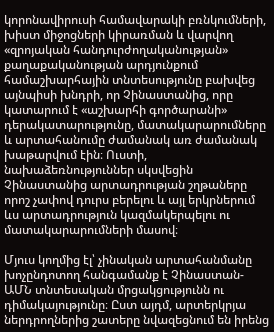կորոնավիրուսի համավարակի բռնկումների, խիստ միջոցների կիրառման և վարվող «զրոյական հանդուրժողականության» քաղաքականության արդյունքում համաշխարհային տնտեսությունը բախվեց այնպիսի խնդրի, որ Չինաստանից, որը կատարում է «աշխարհի գործարանի» դերակատարությունը, մատակարարումները և արտահանումը ժամանակ առ ժամանակ խաթարվում էին։ Ուստի, նախաձեռնություններ սկսվեցին Չինաստանից արտադրության շղթաները որոշ չափով դուրս բերելու և այլ երկրներում ևս արտադրություն կազմակերպելու ու մատակարարումների մասով։

Մյուս կողմից էլ՝ չինական արտահանմանը խոչընդոտող հանգամանք է Չինաստան-ԱՄՆ տնտեսական մրցակցությունն ու դիմակայությունը։ Ըստ այդմ, արտերկրյա ներդրողներից շատերը նվազեցնում են իրենց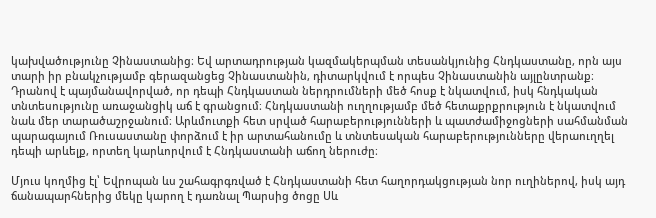կախվածությունը Չինաստանից։ Եվ արտադրության կազմակերպման տեսանկյունից Հնդկաստանը, որն այս տարի իր բնակչությամբ գերազանցեց Չինաստանին, դիտարկվում է որպես Չինաստանին այլընտրանք։ Դրանով է պայմանավորված, որ դեպի Հնդկաստան ներդրումների մեծ հոսք է նկատվում, իսկ հնդկական տնտեսությունը առաջանցիկ աճ է գրանցում։ Հնդկաստանի ուղղությամբ մեծ հետաքրքրություն է նկատվում նաև մեր տարածաշրջանում։ Արևմուտքի հետ սրված հարաբերությունների և պատժամիջոցների սահմանման պարագայում Ռուսաստանը փորձում է իր արտահանումը և տնտեսական հարաբերությունները վերաուղղել դեպի արևելք, որտեղ կարևորվում է Հնդկաստանի աճող ներուժը։

Մյուս կողմից էլ՝ Եվրոպան ևս շահագրգռված է Հնդկաստանի հետ հաղորդակցության նոր ուղիներով, իսկ այդ ճանապարհներից մեկը կարող է դառնալ Պարսից ծոցը Սև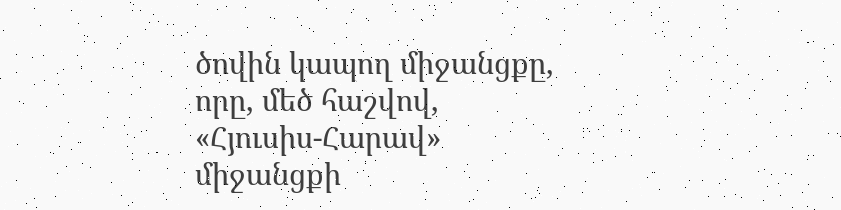ծովին կապող միջանցքը, որը, մեծ հաշվով, «Հյուսիս-Հարավ» միջանցքի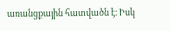առանցքային հատվածն է։ Իսկ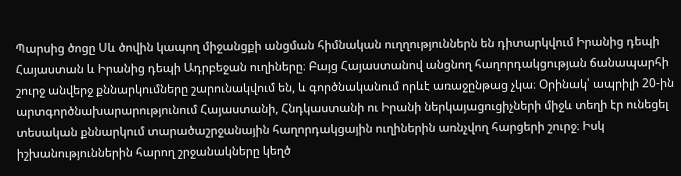Պարսից ծոցը Սև ծովին կապող միջանցքի անցման հիմնական ուղղություններն են դիտարկվում Իրանից դեպի Հայաստան և Իրանից դեպի Ադրբեջան ուղիները։ Բայց Հայաստանով անցնող հաղորդակցության ճանապարհի շուրջ անվերջ քննարկումները շարունակվում են, և գործնականում որևէ առաջընթաց չկա։ Օրինակ՝ ապրիլի 20-ին արտգործնախարարությունում Հայաստանի, Հնդկաստանի ու Իրանի ներկայացուցիչների միջև տեղի էր ունեցել տեսական քննարկում տարածաշրջանային հաղորդակցային ուղիներին առնչվող հարցերի շուրջ։ Իսկ իշխանություններին հարող շրջանակները կեղծ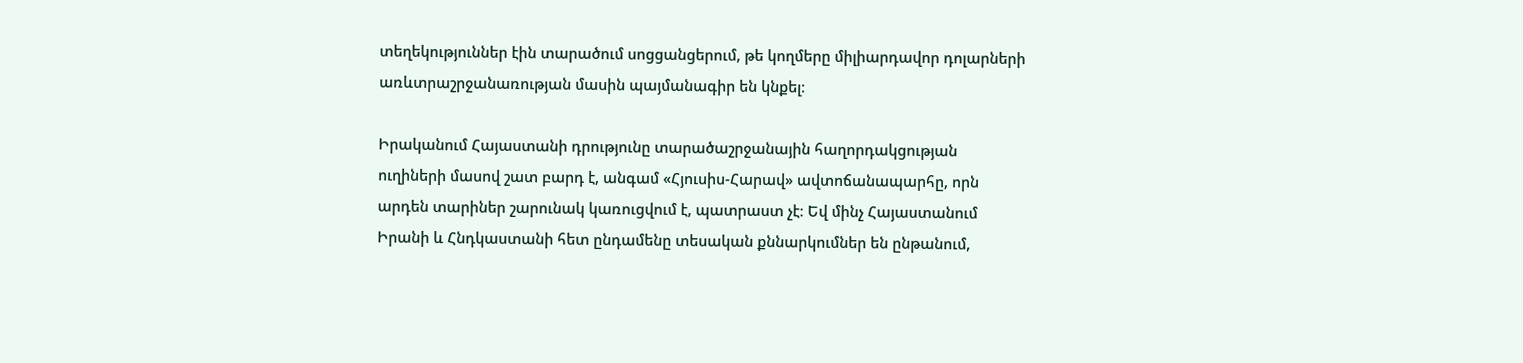տեղեկություններ էին տարածում սոցցանցերում, թե կողմերը միլիարդավոր դոլարների առևտրաշրջանառության մասին պայմանագիր են կնքել։

Իրականում Հայաստանի դրությունը տարածաշրջանային հաղորդակցության ուղիների մասով շատ բարդ է, անգամ «Հյուսիս-Հարավ» ավտոճանապարհը, որն արդեն տարիներ շարունակ կառուցվում է, պատրաստ չէ։ Եվ մինչ Հայաստանում Իրանի և Հնդկաստանի հետ ընդամենը տեսական քննարկումներ են ընթանում,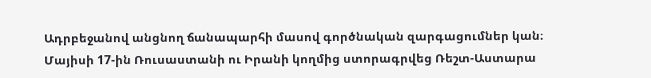Ադրբեջանով անցնող ճանապարհի մասով գործնական զարգացումներ կան։ Մայիսի 17-ին Ռուսաստանի ու Իրանի կողմից ստորագրվեց Ռեշտ-Աստարա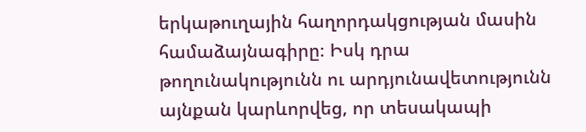երկաթուղային հաղորդակցության մասին համաձայնագիրը։ Իսկ դրա թողունակությունն ու արդյունավետությունն այնքան կարևորվեց, որ տեսակապի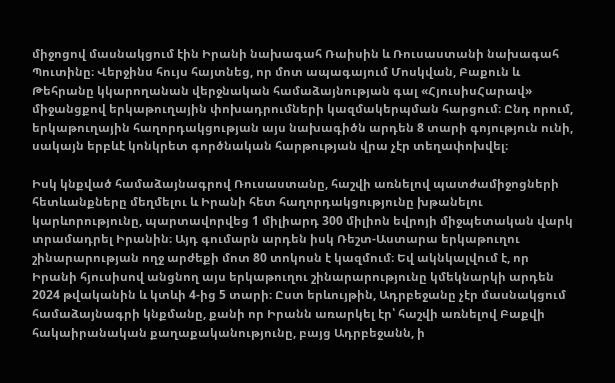միջոցով մասնակցում էին Իրանի նախագահ Ռաիսին և Ռուսաստանի նախագահ Պուտինը։ Վերջինս հույս հայտնեց, որ մոտ ապագայում Մոսկվան, Բաքուն և Թեհրանը կկարողանան վերջնական համաձայնության գալ «ՀյուսիսՀարավ» միջանցքով երկաթուղային փոխադրումների կազմակերպման հարցում։ Ընդ որում, երկաթուղային հաղորդակցության այս նախագիծն արդեն 8 տարի գոյություն ունի, սակայն երբևէ կոնկրետ գործնական հարթության վրա չէր տեղափոխվել։

Իսկ կնքված համաձայնագրով Ռուսաստանը, հաշվի առնելով պատժամիջոցների հետևանքները մեղմելու և Իրանի հետ հաղորդակցությունը խթանելու կարևորությունը, պարտավորվեց 1 միլիարդ 300 միլիոն եվրոյի միջպետական վարկ տրամադրել Իրանին։ Այդ գումարն արդեն իսկ Ռեշտ-Աստարա երկաթուղու շինարարության ողջ արժեքի մոտ 80 տոկոսն է կազմում։ Եվ ակնկալվում է, որ Իրանի հյուսիսով անցնող այս երկաթուղու շինարարությունը կմեկնարկի արդեն 2024 թվականին և կտևի 4-ից 5 տարի։ Ըստ երևույթին, Ադրբեջանը չէր մասնակցում համաձայնագրի կնքմանը, քանի որ Իրանն առարկել էր՝ հաշվի առնելով Բաքվի հակաիրանական քաղաքականությունը, բայց Ադրբեջանն, ի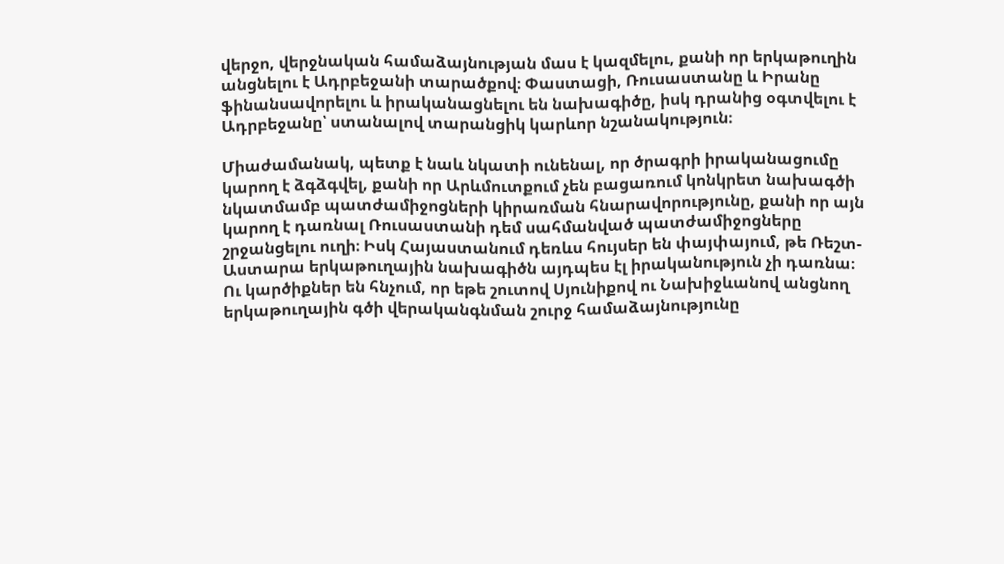վերջո, վերջնական համաձայնության մաս է կազմելու, քանի որ երկաթուղին անցնելու է Ադրբեջանի տարածքով։ Փաստացի, Ռուսաստանը և Իրանը ֆինանսավորելու և իրականացնելու են նախագիծը, իսկ դրանից օգտվելու է Ադրբեջանը՝ ստանալով տարանցիկ կարևոր նշանակություն։

Միաժամանակ, պետք է նաև նկատի ունենալ, որ ծրագրի իրականացումը կարող է ձգձգվել, քանի որ Արևմուտքում չեն բացառում կոնկրետ նախագծի նկատմամբ պատժամիջոցների կիրառման հնարավորությունը, քանի որ այն կարող է դառնալ Ռուսաստանի դեմ սահմանված պատժամիջոցները շրջանցելու ուղի։ Իսկ Հայաստանում դեռևս հույսեր են փայփայում, թե Ռեշտ-Աստարա երկաթուղային նախագիծն այդպես էլ իրականություն չի դառնա։ Ու կարծիքներ են հնչում, որ եթե շուտով Սյունիքով ու Նախիջևանով անցնող երկաթուղային գծի վերականգնման շուրջ համաձայնությունը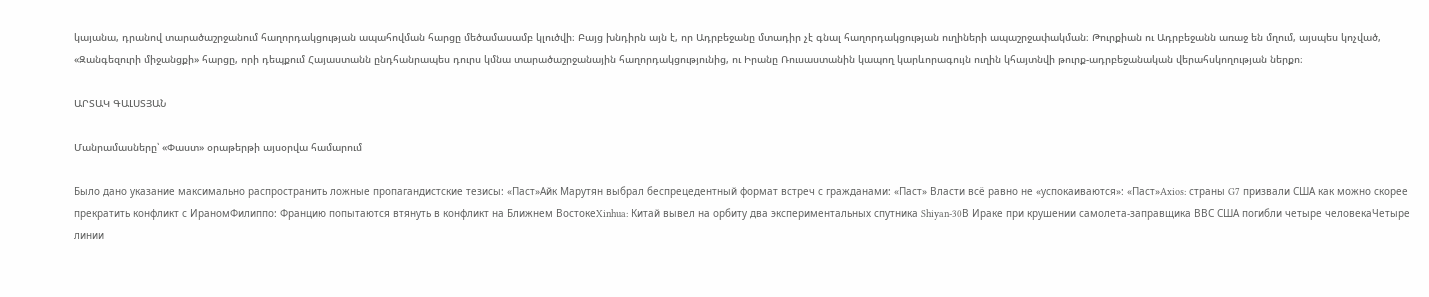կայանա, դրանով տարածաշրջանում հաղորդակցության ապահովման հարցը մեծամասամբ կլուծվի։ Բայց խնդիրն այն է, որ Ադրբեջանը մտադիր չէ գնալ հաղորդակցության ուղիների ապաշրջափակման։ Թուրքիան ու Ադրբեջանն առաջ են մղում, այսպես կոչված, «Զանգեզուրի միջանցքի» հարցը, որի դեպքում Հայաստանն ընդհանրապես դուրս կմնա տարածաշրջանային հաղորդակցությունից, ու Իրանը Ռուսաստանին կապող կարևորագույն ուղին կհայտնվի թուրք-ադրբեջանական վերահսկողության ներքո։

ԱՐՏԱԿ ԳԱԼՍՏՅԱՆ

Մանրամասները՝ «Փաստ» օրաթերթի այսօրվա համարում

Было дано указание максимально распространить ложные пропагандистские тезисы: «Паст»Айк Марутян выбрал беспрецедентный формат встреч с гражданами: «Паст» Власти всё равно не «успокаиваются»: «Паст»Axios: страны G7 призвали США как можно скорее прекратить конфликт с ИраномФилиппо: Францию попытаются втянуть в конфликт на Ближнем ВостокеXinhua: Китай вывел на орбиту два экспериментальных спутника Shiyan-30В Ираке при крушении самолета-заправщика ВВС США погибли четыре человекаЧетыре линии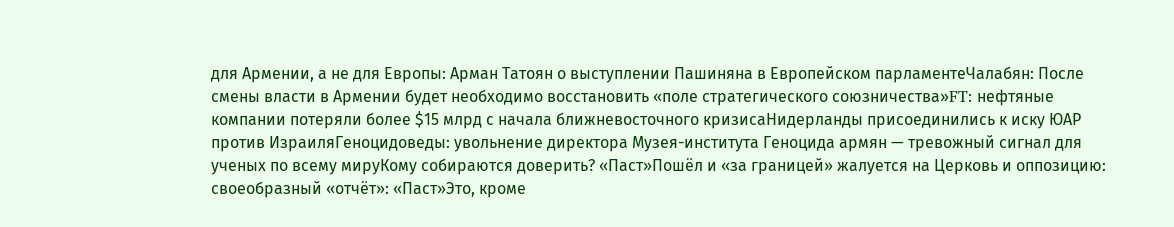для Армении, а не для Европы: Арман Татоян о выступлении Пашиняна в Европейском парламентеЧалабян: После смены власти в Армении будет необходимо восстановить «поле стратегического союзничества»FT: нефтяные компании потеряли более $15 млрд с начала ближневосточного кризисаНидерланды присоединились к иску ЮАР против ИзраиляГеноцидоведы: увольнение директора Музея-института Геноцида армян — тревожный сигнал для ученых по всему мируКому собираются доверить? «Паст»Пошёл и «за границей» жалуется на Церковь и оппозицию: своеобразный «отчёт»: «Паст»Это, кроме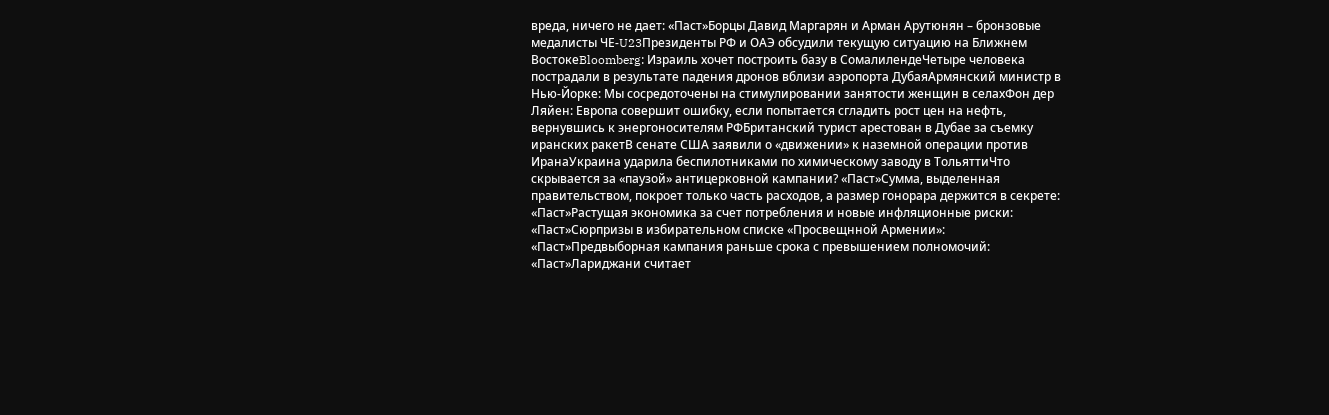вреда, ничего не дает: «Паст»Борцы Давид Маргарян и Арман Арутюнян – бронзовые медалисты ЧЕ‑U23Президенты РФ и ОАЭ обсудили текущую ситуацию на Ближнем ВостокеBloomberg: Израиль хочет построить базу в СомалилендеЧетыре человека пострадали в результате падения дронов вблизи аэропорта ДубаяАрмянский министр в Нью-Йорке: Мы сосредоточены на стимулировании занятости женщин в селахФон дер Ляйен: Европа совершит ошибку, если попытается сгладить рост цен на нефть, вернувшись к энергоносителям РФБританский турист арестован в Дубае за съемку иранских ракетВ сенате США заявили о «движении» к наземной операции против ИранаУкраина ударила беспилотниками по химическому заводу в ТольяттиЧто скрывается за «паузой» антицерковной кампании? «Паст»Сумма, выделенная правительством, покроет только часть расходов, а размер гонорара держится в секрете: «Паст»Растущая экономика за счет потребления и новые инфляционные риски: «Паст»Сюрпризы в избирательном списке «Просвещнной Армении»: «Паст»Предвыборная кампания раньше срока с превышением полномочий: «Паст»Лариджани считает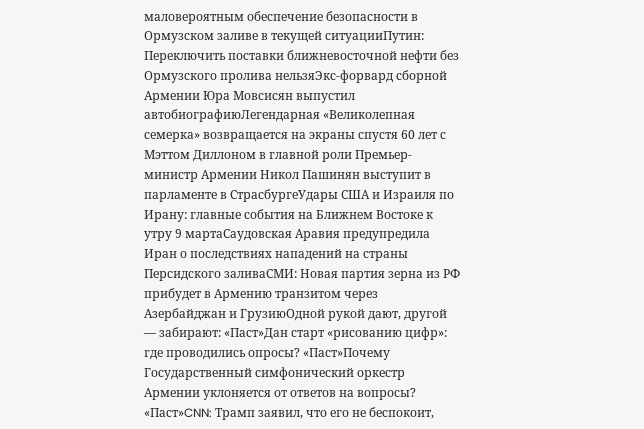маловероятным обеспечение безопасности в Ормузском заливе в текущей ситуацииПутин: Переключить поставки ближневосточной нефти без Ормузского пролива нельзяЭкс-форвард сборной Армении Юра Мовсисян выпустил автобиографиюЛегендарная «Великолепная семерка» возвращается на экраны спустя 60 лет с Мэттом Диллоном в главной роли Премьер-министр Армении Никол Пашинян выступит в парламенте в СтрасбургеУдары США и Израиля по Ирану: главные события на Ближнем Востоке к утру 9 мартаСаудовская Аравия предупредила Иран о последствиях нападений на страны Персидского заливаСМИ: Новая партия зерна из РФ прибудет в Армению транзитом через Азербайджан и ГрузиюОдной рукой дают, другой — забирают: «Паст»Дан старт «рисованию цифр»: где проводились опросы? «Паст»Почему Государственный симфонический оркестр Армении уклоняется от ответов на вопросы? «Паст»CNN: Трамп заявил, что его не беспокоит,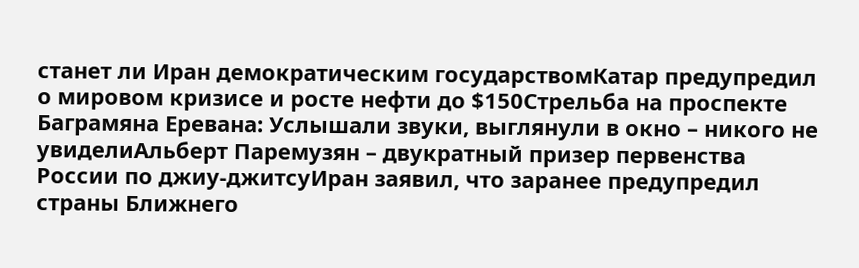станет ли Иран демократическим государствомКатар предупредил о мировом кризисе и росте нефти до $150Стрельба на проспекте Баграмяна Еревана: Услышали звуки, выглянули в окно – никого не увиделиАльберт Паремузян – двукратный призер первенства России по джиу-джитсуИран заявил, что заранее предупредил страны Ближнего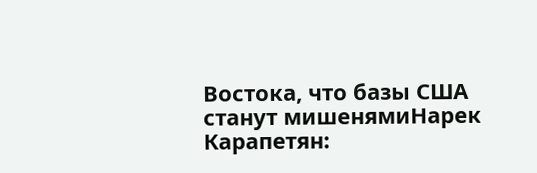Востока, что базы США станут мишенямиНарек Карапетян: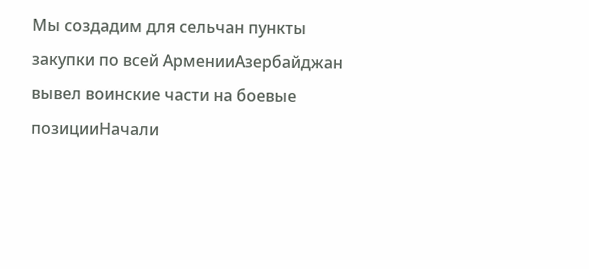Мы создадим для сельчан пункты закупки по всей АрменииАзербайджан вывел воинские части на боевые позицииНачали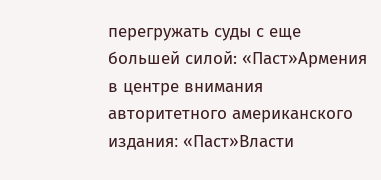перегружать суды с еще большей силой: «Паст»Армения в центре внимания авторитетного американского издания։ «Паст»Власти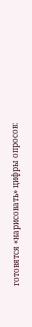готовятся «нарисовать» цифры опросов: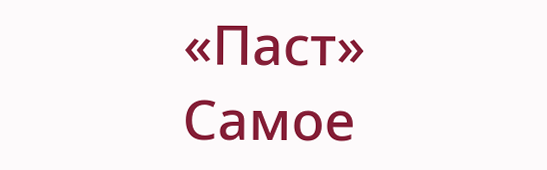«Паст»
Самое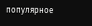популярное